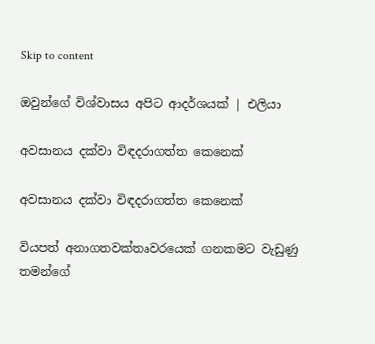Skip to content

ඔවුන්ගේ විශ්වාසය අපිට ආදර්ශයක් | එලියා

අවසානය දක්වා විඳදරාගත්ත කෙනෙක්

අවසානය දක්වා විඳදරාගත්ත කෙනෙක්

වියපත් අනාගතවක්තෘවරයෙක් ගනකමට වැඩුණු තමන්ගේ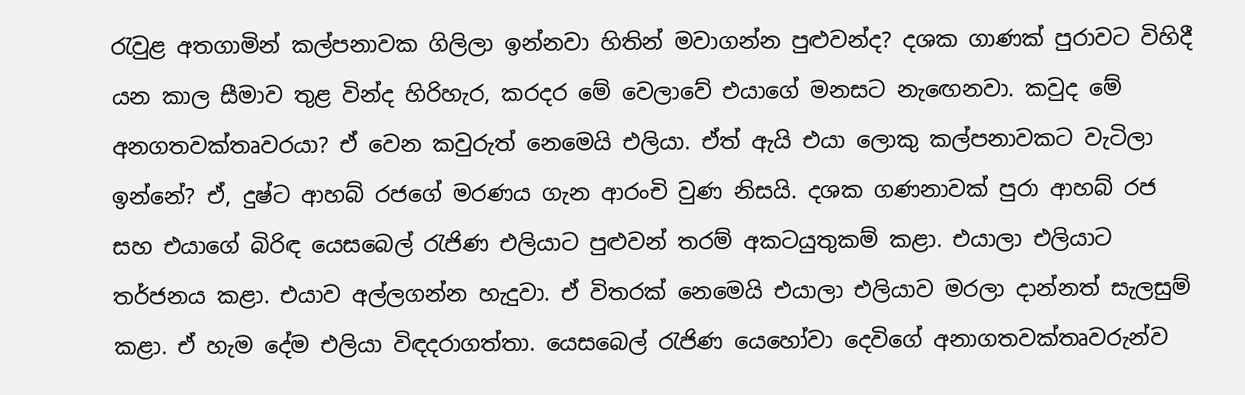රැවුළ අතගාමින් කල්පනාවක ගිලිලා ඉන්නවා හිතින් මවාගන්න පුළුවන්ද? දශක ගාණක් පුරාවට විහිදී යන කාල සීමාව තුළ වින්ද හිරිහැර, කරදර මේ වෙලාවේ එයාගේ මනසට නැඟෙනවා. කවුද මේ අනගතවක්තෘවරයා? ඒ වෙන කවුරුත් නෙමෙයි එලියා. ඒත් ඇයි එයා ලොකු කල්පනාවකට වැටිලා ඉන්නේ? ඒ, දුෂ්ට ආහබ් රජගේ මරණය ගැන ආරංචි වුණ නිසයි. දශක ගණනාවක් පුරා ආහබ් රජ සහ එයාගේ බිරිඳ යෙසබෙල් රැජිණ එලියාට පුළුවන් තරම් අකටයුතුකම් කළා. එයාලා එලියාට තර්ජනය කළා. එයාව අල්ලගන්න හැදුවා. ඒ විතරක් නෙමෙයි එයාලා එලියාව මරලා දාන්නත් සැලසුම් කළා. ඒ හැම දේම එලියා විඳදරාගත්තා. යෙසබෙල් රැජිණ යෙහෝවා දෙවිගේ අනාගතවක්තෘවරුන්ව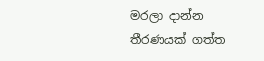මරලා දාන්න තීරණයක් ගත්ත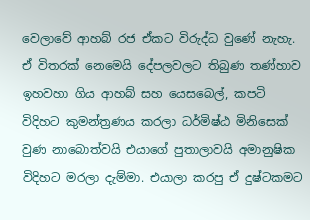වෙලාවේ ආහබ් රජ ඒකට විරුද්ධ වුණේ නැහැ. ඒ විතරක් නෙමෙයි දේපලවලට තිබුණ තණ්හාව ඉහවහා ගිය ආහබ් සහ යෙසබෙල්, කපටි විදිහට කුමන්ත්‍රණය කරලා ධර්මිෂ්ඨ මිනිසෙක් වුණ නාබොත්වයි එයාගේ පුතාලාවයි අමානුෂික විදිහට මරලා දැම්මා. එයාලා කරපු ඒ දුෂ්ටකමට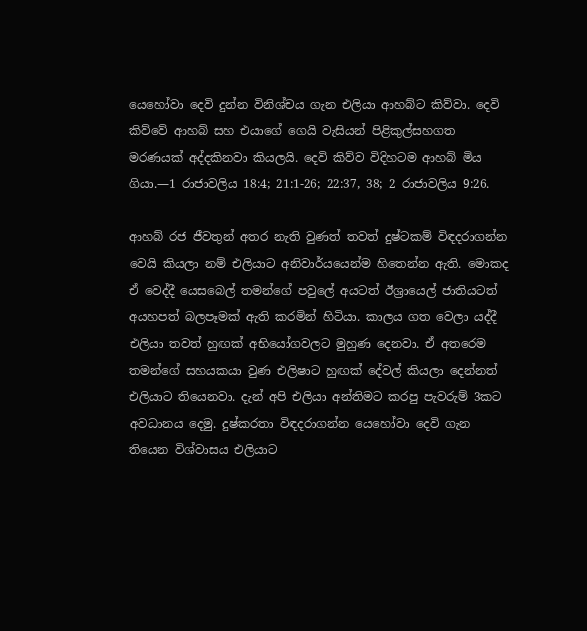යෙහෝවා දෙවි දුන්න විනිශ්චය ගැන එලියා ආහබ්ට කිව්වා. දෙවි කිව්වේ ආහබ් සහ එයාගේ ගෙයි වැසියන් පිළිකුල්සහගත මරණයක් අද්දකිනවා කියලයි. දෙවි කිව්ව විදිහටම ආහබ් මිය ගියා.—1 රාජාවලිය 18:4; 21:1-26; 22:37, 38; 2 රාජාවලිය 9:26.

ආහබ් රජ ජීවතුන් අතර නැති වුණත් තවත් දුෂ්ටකම් විඳදරාගන්න වෙයි කියලා නම් එලියාට අනිවාර්යයෙන්ම හිතෙන්න ඇති. මොකද ඒ වෙද්දී යෙසබෙල් තමන්ගේ පවුලේ අයටත් ඊශ්‍රායෙල් ජාතියටත් අයහපත් බලපෑමක් ඇති කරමින් හිටියා. කාලය ගත වෙලා යද්දී එලියා තවත් හුඟක් අභියෝගවලට මුහුණ දෙනවා. ඒ අතරෙම තමන්ගේ සහයකයා වුණ එලිෂාට හුඟක් දේවල් කියලා දෙන්නත් එලියාට තියෙනවා. දැන් අපි එලියා අන්තිමට කරපු පැවරුම් 3කට අවධානය දෙමු. දුෂ්කරතා විඳදරාගන්න යෙහෝවා දෙවි ගැන තියෙන විශ්වාසය එලියාට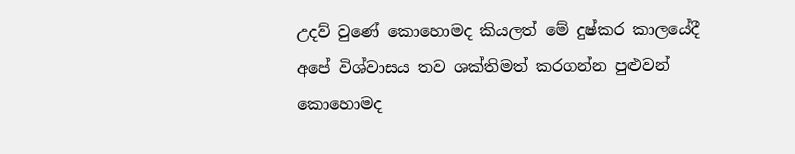උදව් වුණේ කොහොමද කියලත් මේ දුෂ්කර කාලයේදී අපේ විශ්වාසය තව ශක්තිමත් කරගන්න පුළුවන් කොහොමද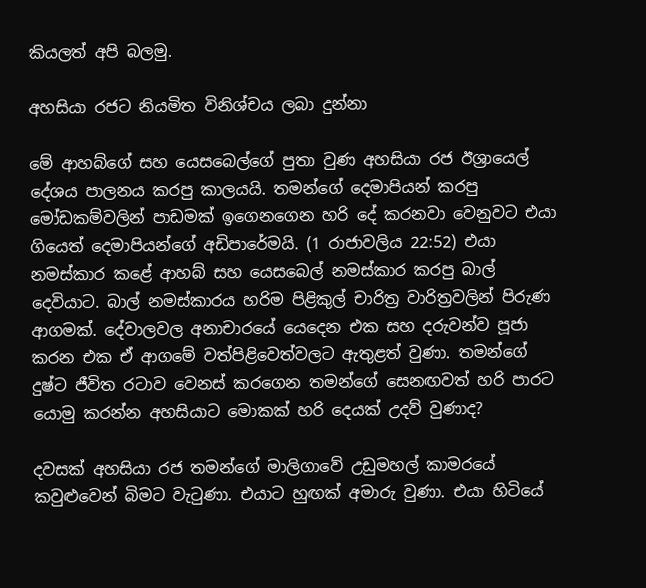කියලත් අපි බලමු.

අහසියා රජට නියමිත විනිශ්චය ලබා දුන්නා

මේ ආහබ්ගේ සහ යෙසබෙල්ගේ පුතා වුණ අහසියා රජ ඊශ්‍රායෙල් දේශය පාලනය කරපු කාලයයි. තමන්ගේ දෙමාපියන් කරපු මෝඩකම්වලින් පාඩමක් ඉගෙනගෙන හරි දේ කරනවා වෙනුවට එයා ගියෙත් දෙමාපියන්ගේ අඩිපාරේමයි. (1 රාජාවලිය 22:52) එයා නමස්කාර කළේ ආහබ් සහ යෙසබෙල් නමස්කාර කරපු බාල් දෙවියාට. බාල් නමස්කාරය හරිම පිළිකුල් චාරිත්‍ර වාරිත්‍රවලින් පිරුණ ආගමක්. දේවාලවල අනාචාරයේ යෙදෙන එක සහ දරුවන්ව පූජා කරන එක ඒ ආගමේ වත්පිළිවෙත්වලට ඇතුළත් වුණා. තමන්ගේ දුෂ්ට ජීවිත රටාව වෙනස් කරගෙන තමන්ගේ සෙනඟවත් හරි පාරට යොමු කරන්න අහසියාට මොකක් හරි දෙයක් උදව් වුණාද?

දවසක් අහසියා රජ තමන්ගේ මාලිගාවේ උඩුමහල් කාමරයේ කවුළුවෙන් බිමට වැටුණා. එයාට හුඟක් අමාරු වුණා. එයා හිටියේ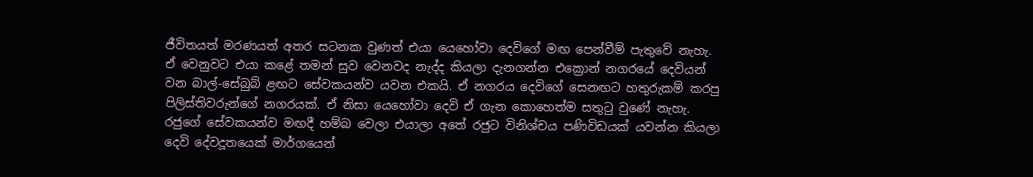ජීවිතයත් මරණයත් අතර සටනක වුණත් එයා යෙහෝවා දෙවිගේ මඟ පෙන්වීම් පැතුවේ නැහැ. ඒ වෙනුවට එයා කළේ තමන් සුව වෙනවද නැද්ද කියලා දැනගන්න එක්‍රොන් නගරයේ දෙවියන් වන බාල්-සේබුබ් ළඟට සේවකයන්ව යවන එකයි. ඒ නගරය දෙවිගේ සෙනඟට හතුරුකම් කරපු පිලිස්තිවරුන්ගේ නගරයක්. ඒ නිසා යෙහෝවා දෙවි ඒ ගැන කොහෙත්ම සතුටු වුණේ නැහැ. රජුගේ සේවකයන්ව මඟදී හම්බ වෙලා එයාලා අතේ රජුට විනිශ්චය පණිවිඩයක් යවන්න කියලා දෙවි දේවදූතයෙක් මාර්ගයෙන්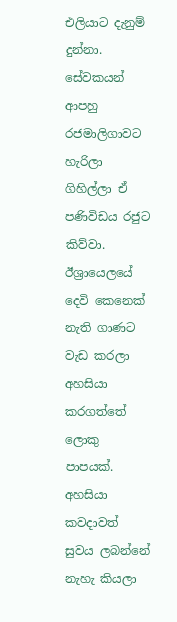එලියාට දැනුම් දුන්නා. සේවකයන් ආපහු රජමාලිගාවට හැරිලා ගිහිල්ලා ඒ පණිවිඩය රජුට කිව්වා. ඊශ්‍රායෙලයේ දෙවි කෙනෙක් නැති ගාණට වැඩ කරලා අහසියා කරගත්තේ ලොකු පාපයක්. අහසියා කවදාවත් සුවය ලබන්නේ නැහැ කියලා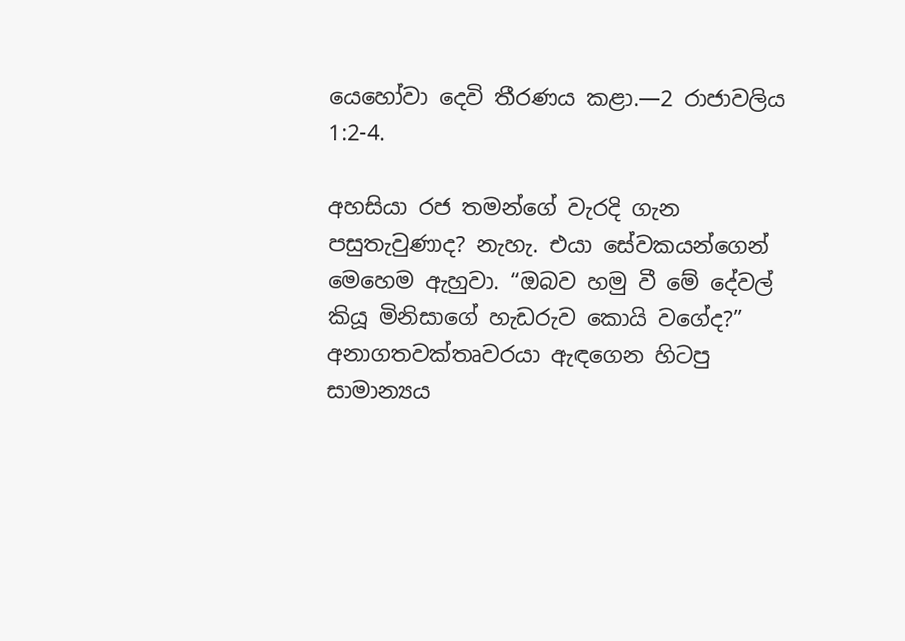යෙහෝවා දෙවි තීරණය කළා.—2 රාජාවලිය 1:2-4.

අහසියා රජ තමන්ගේ වැරදි ගැන පසුතැවුණාද? නැහැ. එයා සේවකයන්ගෙන් මෙහෙම ඇහුවා. “ඔබව හමු වී මේ දේවල් කියූ මිනිසාගේ හැඩරුව කොයි වගේද?” අනාගතවක්තෘවරයා ඇඳගෙන හිටපු සාමාන්‍යය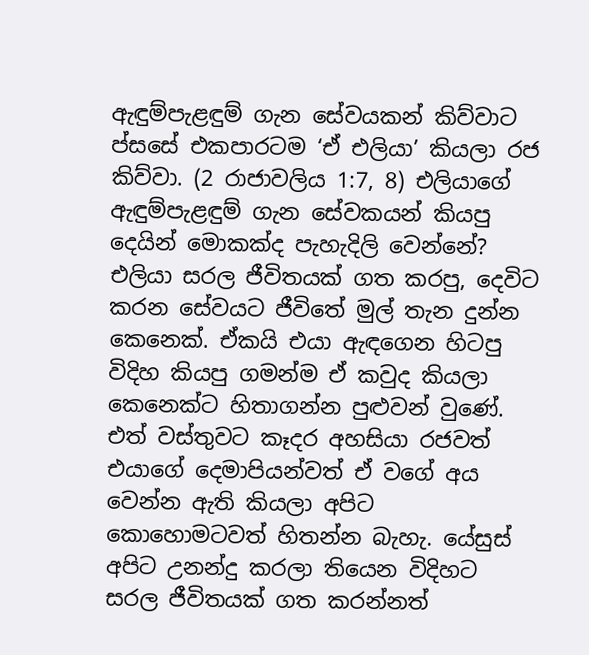ඇඳුම්පැළඳුම් ගැන සේවයකන් කිව්වාට ප්සසේ එකපාරටම ‘ඒ එලියා’ කියලා රජ කිව්වා. (2 රාජාවලිය 1:7, 8) එලියාගේ ඇඳුම්පැළඳුම් ගැන සේවකයන් කියපු දෙයින් මොකක්ද පැහැදිලි වෙන්නේ? එලියා සරල ජීවිතයක් ගත කරපු, දෙවිට කරන සේවයට ජීවිතේ මුල් තැන දුන්න කෙනෙක්. ඒකයි එයා ඇඳගෙන හිටපු විදිහ කියපු ගමන්ම ඒ කවුද කියලා කෙනෙක්ට හිතාගන්න පුළුවන් වුණේ. එත් වස්තුවට කෑදර අහසියා රජවත් එයාගේ දෙමාපියන්වත් ඒ වගේ අය වෙන්න ඇති කියලා අපිට කොහොමටවත් හිතන්න බැහැ. යේසුස් අපිට උනන්දු කරලා තියෙන විදිහට සරල ජීවිතයක් ගත කරන්නත්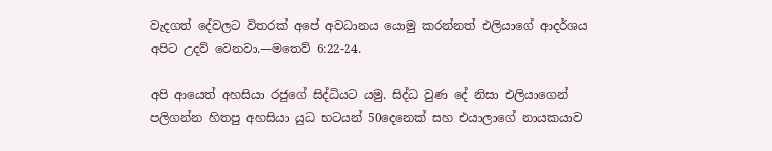වැදගත් දේවලට විතරක් අපේ අවධානය යොමු කරන්නත් එලියාගේ ආදර්ශය අපිට උදව් වෙනවා.—මතෙව් 6:22-24.

අපි ආයෙත් අහසියා රජුගේ සිද්ධියට යමු. සිද්ධ වුණ දේ නිසා එලියාගෙන් පලිගන්න හිතපු අහසියා යුධ භටයන් 50දෙනෙක් සහ එයාලාගේ නායකයාව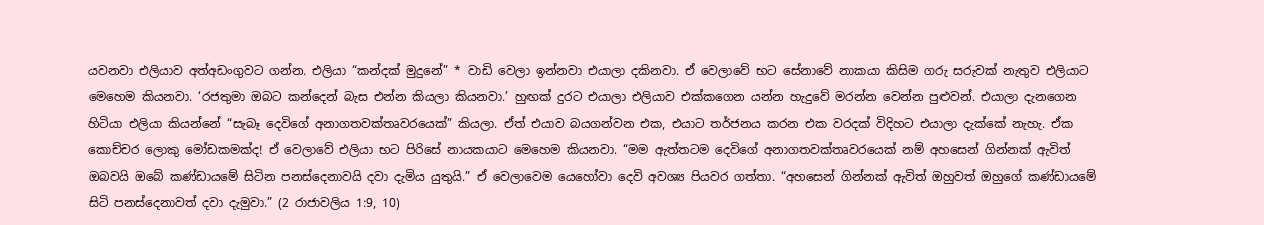යවනවා එලියාව අත්අඩංගුවට ගන්න. එලියා “කන්දක් මුදුනේ” * වාඩි වෙලා ඉන්නවා එයාලා දකිනවා. ඒ වෙලාවේ භට සේනාවේ නාකයා කිසිම ගරු සරුවක් නැතුව එලියාට මෙහෙම කියනවා. ‘රජතුමා ඔබට කන්දෙන් බැස එන්න කියලා කියනවා.’ හුඟක් දුරට එයාලා එලියාව එක්කගෙන යන්න හැදුවේ මරන්න වෙන්න පුළුවන්. එයාලා දැනගෙන හිටියා එලියා කියන්නේ “සැබෑ දෙවිගේ අනාගතවක්තෘවරයෙක්” කියලා. ඒත් එයාව බයගන්වන එක, එයාට තර්ජනය කරන එක වරදක් විදිහට එයාලා දැක්කේ නැහැ. ඒක කොච්චර ලොකු මෝඩකමක්ද! ඒ වෙලාවේ එලියා භට පිරිසේ නායකයාට මෙහෙම කියනවා. “මම ඇත්තටම දෙවිගේ අනාගතවක්තෘවරයෙක් නම් අහසෙන් ගින්නක් ඇවිත් ඔබවයි ඔබේ කණ්ඩායමේ සිටින පනස්දෙනාවයි දවා දැමිය යුතුයි.” ඒ වෙලාවෙම යෙහෝවා දෙවි අවශ්‍ය පියවර ගත්තා. “අහසෙන් ගින්නක් ඇවිත් ඔහුවත් ඔහුගේ කණ්ඩායමේ සිටි පනස්දෙනාවත් දවා දැමුවා.” (2 රාජාවලිය 1:9, 10)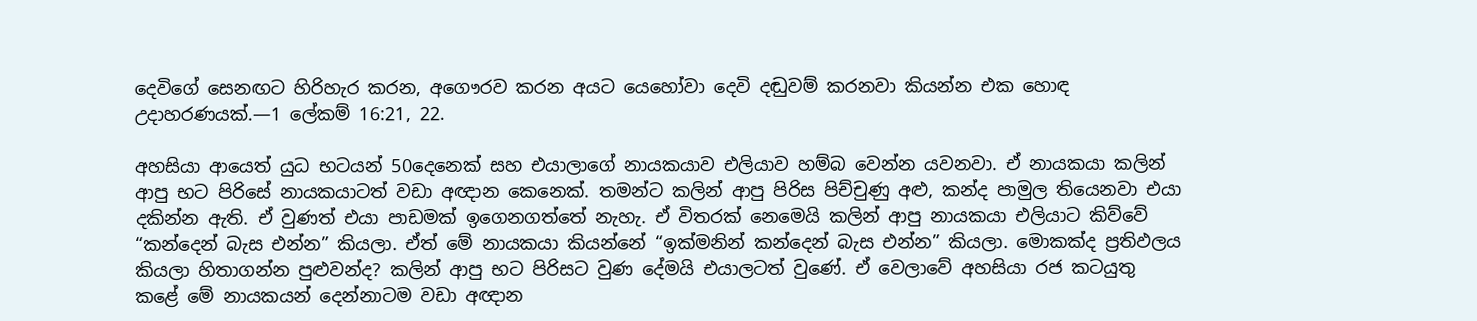දෙවිගේ සෙනඟට හිරිහැර කරන, අගෞරව කරන අයට යෙහෝවා දෙවි දඬුවම් කරනවා කියන්න එක හොඳ උදාහරණයක්.—1 ලේකම් 16:21, 22.

අහසියා ආයෙත් යුධ භටයන් 50දෙනෙක් සහ එයාලාගේ නායකයාව එලියාව හම්බ වෙන්න යවනවා. ඒ නායකයා කලින් ආපු භට පිරිසේ නායකයාටත් වඩා අඥාන කෙනෙක්. තමන්ට කලින් ආපු පිරිස පිච්චුණු අළු, කන්ද පාමුල තියෙනවා එයා දකින්න ඇති. ඒ වුණත් එයා පාඩමක් ඉගෙනගත්තේ නැහැ. ඒ විතරක් නෙමෙයි කලින් ආපු නායකයා එලියාට කිව්වේ “කන්දෙන් බැස එන්න” කියලා. ඒත් මේ නායකයා කියන්නේ “ඉක්මනින් කන්දෙන් බැස එන්න” කියලා. මොකක්ද ප්‍රතිඵලය කියලා හිතාගන්න පුළුවන්ද? කලින් ආපු භට පිරිසට වුණ දේමයි එයාලටත් වුණේ. ඒ වෙලාවේ අහසියා රජ කටයුතු කළේ මේ නායකයන් දෙන්නාටම වඩා අඥාන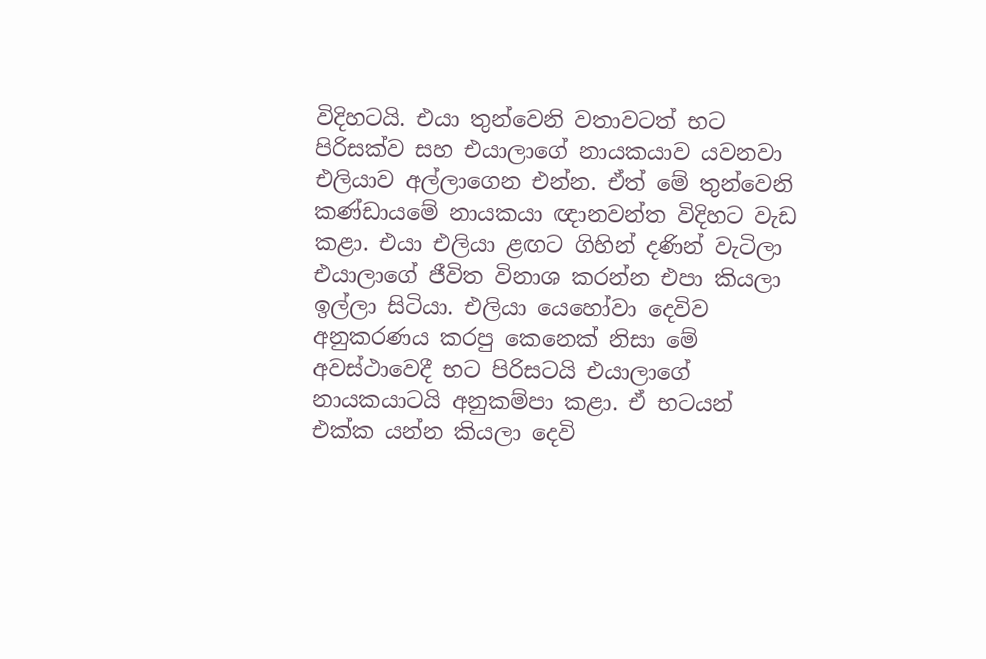විදිහටයි. එයා තුන්වෙනි වතාවටත් භට පිරිසක්ව සහ එයාලාගේ නායකයාව යවනවා එලියාව අල්ලාගෙන එන්න. ඒත් මේ තුන්වෙනි කණ්ඩායමේ නායකයා ඥානවන්ත විදිහට වැඩ කළා. එයා එලියා ළඟට ගිහින් දණින් වැටිලා එයාලාගේ ජීවිත විනාශ කරන්න එපා කියලා ඉල්ලා සිටියා. එලියා යෙහෝවා දෙවිව අනුකරණය කරපු කෙනෙක් නිසා මේ අවස්ථාවෙදී භට පිරිසටයි එයාලාගේ නායකයාටයි අනුකම්පා කළා. ඒ භටයන් එක්ක යන්න කියලා දෙවි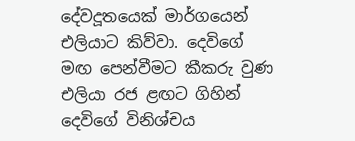දේවදූතයෙක් මාර්ගයෙන් එලියාට කිව්වා. දෙවිගේ මඟ පෙන්වීමට කීකරු වුණ එලියා රජ ළඟට ගිහින් දෙවිගේ විනිශ්චය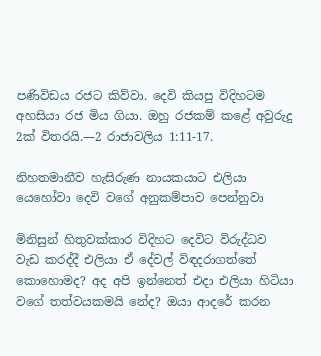පණිවිඩය රජට කිව්වා. දෙවි කියපු විදිහටම අහසියා රජ මිය ගියා. ඔහු රජකම් කළේ අවුරුදු 2ක් විතරයි.—2 රාජාවලිය 1:11-17.

නිහතමානීව හැසිරුණ නායකයාට එලියා යෙහෝවා දෙවි වගේ අනුකම්පාව පෙන්නුවා

මිනිසුන් හිතුවක්කාර විදිහට දෙවිට විරුද්ධව වැඩ කරද්දී එලියා ඒ දේවල් විඳදරාගත්තේ කොහොමද? අද අපි ඉන්නෙත් එදා එලියා හිටියා වගේ තත්වයකමයි නේද? ඔයා ආදරේ කරන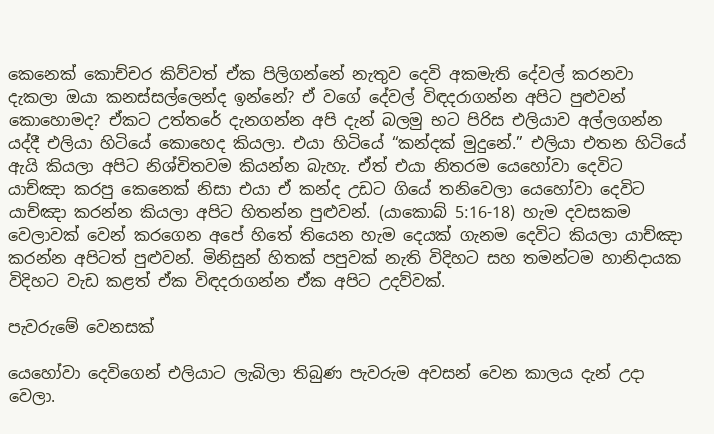කෙනෙක් කොච්චර කිව්වත් ඒක පිලිගන්නේ නැතුව දෙවි අකමැති දේවල් කරනවා දැකලා ඔයා කනස්සල්ලෙන්ද ඉන්නේ? ඒ වගේ දේවල් විඳදරාගන්න අපිට පුළුවන් කොහොමද? ඒකට උත්තරේ දැනගන්න අපි දැන් බලමු භට පිරිස එලියාව අල්ලගන්න යද්දී එලියා හිටියේ කොහෙද කියලා. එයා හිටියේ “කන්දක් මුදුනේ.” එලියා එතන හිටියේ ඇයි කියලා අපිට නිශ්චිතවම කියන්න බැහැ. ඒත් එයා නිතරම යෙහෝවා දෙවිට යාච්ඤා කරපු කෙනෙක් නිසා එයා ඒ කන්ද උඩට ගියේ තනිවෙලා යෙහෝවා දෙවිට යාච්ඤා කරන්න කියලා අපිට හිතන්න පුළුවන්. (යාකොබ් 5:16-18) හැම දවසකම වෙලාවක් වෙන් කරගෙන අපේ හිතේ තියෙන හැම දෙයක් ගැනම දෙවිට කියලා යාච්ඤා කරන්න අපිටත් පුළුවන්. මිනිසුන් හිතක් පපුවක් නැති විදිහට සහ තමන්ටම හානිදායක විදිහට වැඩ කළත් ඒක විඳදරාගන්න ඒක අපිට උදව්වක්.

පැවරුමේ වෙනසක්

යෙහෝවා දෙවිගෙන් එලියාට ලැබිලා තිබුණ පැවරුම අවසන් වෙන කාලය දැන් උදා වෙලා.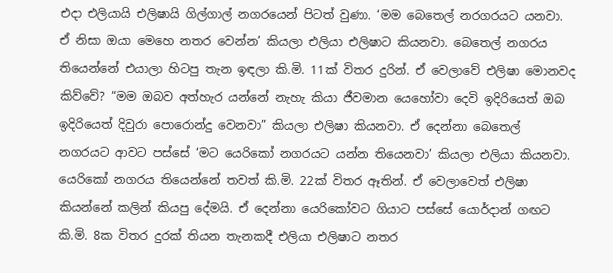එදා එලියායි එලිෂායි ගිල්ගාල් නගරයෙන් පිටත් වුණා. ‘මම බෙතෙල් නරගරයට යනවා. ඒ නිසා ඔයා මෙහෙ නතර වෙන්න’ කියලා එලියා එලිෂාට කියනවා. බෙතෙල් නගරය තියෙන්නේ එයාලා හිටපු තැන ඉඳලා කි.මි. 11ක් විතර දුරින්. ඒ වෙලාවේ එලිෂා මොනවද කිව්වේ? “මම ඔබව අත්හැර යන්නේ නැහැ කියා ජීවමාන යෙහෝවා දෙවි ඉදිරියෙත් ඔබ ඉදිරියෙත් දිවුරා පොරොන්දු වෙනවා” කියලා එලිෂා කියනවා. ඒ දෙන්නා බෙතෙල් නගරයට ආවට පස්සේ ‘මට යෙරිකෝ නගරයට යන්න තියෙනවා’ කියලා එලියා කියනවා. යෙරිකෝ නගරය තියෙන්නේ තවත් කි.මි. 22ක් විතර ඈතින්. ඒ වෙලාවෙත් එලිෂා කියන්නේ කලින් කියපු දේමයි. ඒ දෙන්නා යෙරිකෝවට ගියාට පස්සේ යොර්දාන් ගඟට කි.මි. 8ක විතර දුරක් තියන තැනකදී එලියා එලිෂාට නතර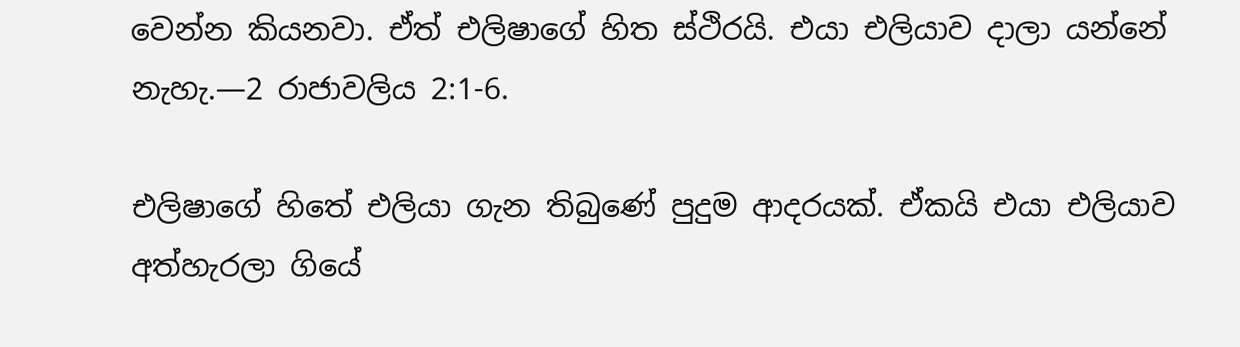වෙන්න කියනවා. ඒත් එලිෂාගේ හිත ස්ථිරයි. එයා එලියාව දාලා යන්නේ නැහැ.—2 රාජාවලිය 2:1-6.

එලිෂාගේ හිතේ එලියා ගැන තිබුණේ පුදුම ආදරයක්. ඒකයි එයා එලියාව අත්හැරලා ගියේ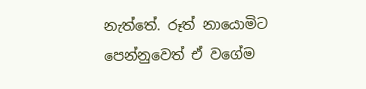නැත්තේ. රූත් නායොමිට පෙන්නුවෙත් ඒ වගේම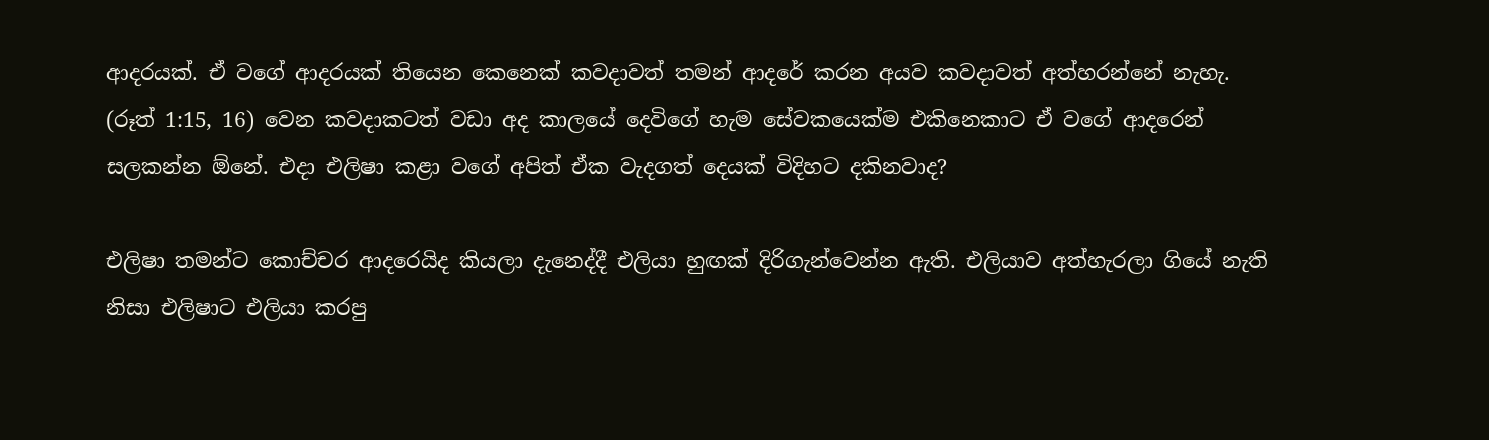ආදරයක්. ඒ වගේ ආදරයක් තියෙන කෙනෙක් කවදාවත් තමන් ආදරේ කරන අයව කවදාවත් අත්හරන්නේ නැහැ. (රූත් 1:15, 16) වෙන කවදාකටත් වඩා අද කාලයේ දෙවිගේ හැම සේවකයෙක්ම එකිනෙකාට ඒ වගේ ආදරෙන් සලකන්න ඕනේ. එදා එලිෂා කළා වගේ අපිත් ඒක වැදගත් දෙයක් විදිහට දකිනවාද?

එලිෂා තමන්ට කොච්චර ආදරෙයිද කියලා දැනෙද්දී එලියා හුඟක් දිරිගැන්වෙන්න ඇති. එලියාව අත්හැරලා ගියේ නැති නිසා එලිෂාට එලියා කරපු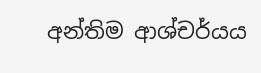අන්තිම ආශ්චර්යය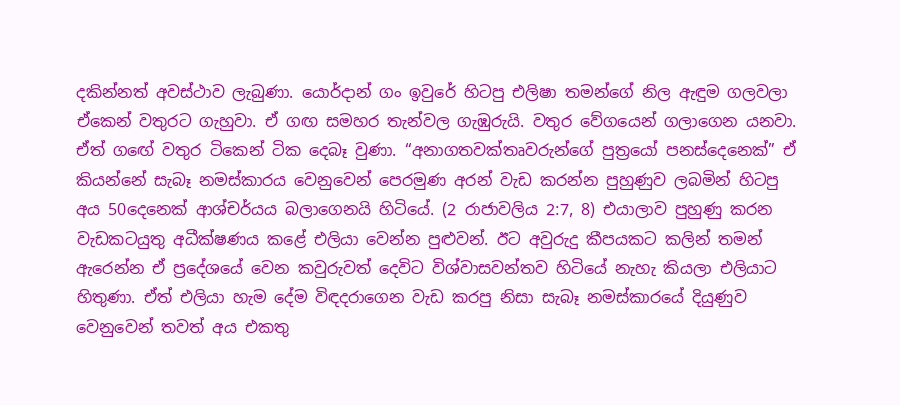දකින්නත් අවස්ථාව ලැබුණා. යොර්දාන් ගං ඉවුරේ හිටපු එලිෂා තමන්ගේ නිල ඇඳුම ගලවලා ඒකෙන් වතුරට ගැහුවා. ඒ ගඟ සමහර තැන්වල ගැඹුරුයි. වතුර වේගයෙන් ගලාගෙන යනවා. ඒත් ගඟේ වතුර ටිකෙන් ටික දෙබෑ වුණා. “අනාගතවක්තෘවරුන්ගේ පුත්‍රයෝ පනස්දෙනෙක්” ඒ කියන්නේ සැබෑ නමස්කාරය වෙනුවෙන් පෙරමුණ අරන් වැඩ කරන්න පුහුණුව ලබමින් හිටපු අය 50දෙනෙක් ආශ්චර්යය බලාගෙනයි හිටියේ. (2 රාජාවලිය 2:7, 8) එයාලාව පුහුණු කරන වැඩකටයුතු අධීක්ෂණය කළේ එලියා වෙන්න පුළුවන්. ඊට අවුරුදු කීපයකට කලින් තමන් ඇරෙන්න ඒ ප්‍රදේශයේ වෙන කවුරුවත් දෙවිට විශ්වාසවන්තව හිටියේ නැහැ කියලා එලියාට හිතුණා. ඒත් එලියා හැම දේම විඳදරාගෙන වැඩ කරපු නිසා සැබෑ නමස්කාරයේ දියුණුව වෙනුවෙන් තවත් අය එකතු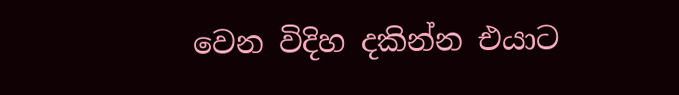වෙන විදිහ දකින්න එයාට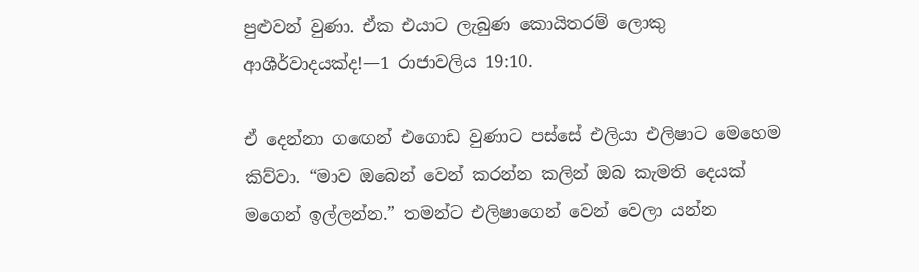පුළුවන් වුණා. ඒක එයාට ලැබුණ කොයිතරම් ලොකු ආශීර්වාදයක්ද!—1 රාජාවලිය 19:10.

ඒ දෙන්නා ගඟෙන් එගොඩ වුණාට පස්සේ එලියා එලිෂාට මෙහෙම කිව්වා. “මාව ඔබෙන් වෙන් කරන්න කලින් ඔබ කැමති දෙයක් මගෙන් ඉල්ලන්න.” තමන්ට එලිෂාගෙන් වෙන් වෙලා යන්න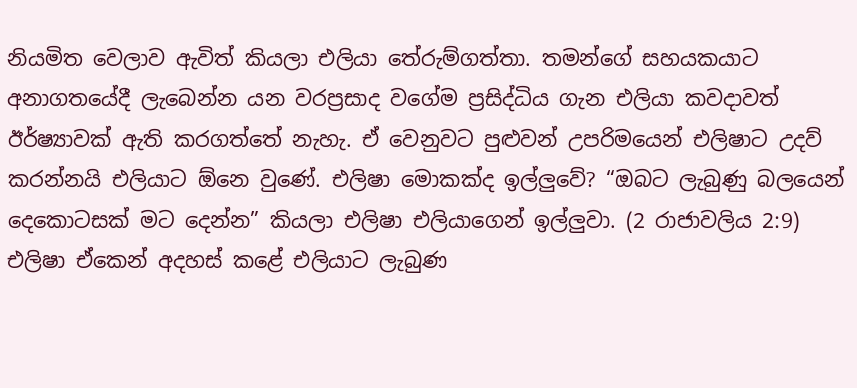නියමිත වෙලාව ඇවිත් කියලා එලියා තේරුම්ගත්තා. තමන්ගේ සහයකයාට අනාගතයේදී ලැබෙන්න යන වරප්‍රසාද වගේම ප්‍රසිද්ධිය ගැන එලියා කවදාවත් ඊර්ෂ්‍යාවක් ඇති කරගත්තේ නැහැ. ඒ වෙනුවට පුළුවන් උපරිමයෙන් එලිෂාට උදව් කරන්නයි එලියාට ඕනෙ වුණේ. එලිෂා මොකක්ද ඉල්ලුවේ? “ඔබට ලැබුණු බලයෙන් දෙකොටසක් මට දෙන්න” කියලා එලිෂා එලියාගෙන් ඉල්ලුවා. (2 රාජාවලිය 2:9) එලිෂා ඒකෙන් අදහස් කළේ එලියාට ලැබුණ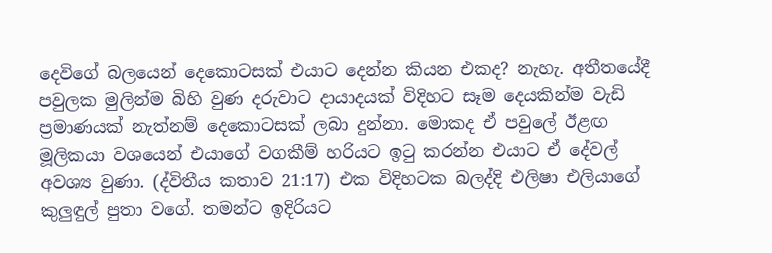දෙවිගේ බලයෙන් දෙකොටසක් එයාට දෙන්න කියන එකද? නැහැ. අතීතයේදී පවුලක මුලින්ම බිහි වුණ දරුවාට දායාදයක් විදිහට සෑම දෙයකින්ම වැඩි ප්‍රමාණයක් නැත්නම් දෙකොටසක් ලබා දුන්නා. මොකද ඒ පවුලේ ඊළඟ මූලිකයා වශයෙන් එයාගේ වගකීම් හරියට ඉටු කරන්න එයාට ඒ දේවල් අවශ්‍ය වුණා. (ද්විතීය කතාව 21:17) එක විදිහටක බලද්දි එලිෂා එලියාගේ කුලුඳුල් පුතා වගේ. තමන්ට ඉදිරියට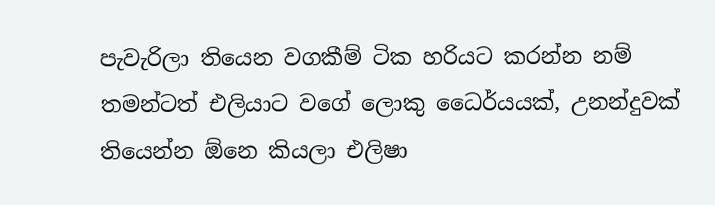පැවැරිලා තියෙන වගකීම් ටික හරියට කරන්න නම් තමන්ටත් එලියාට වගේ ලොකු ධෛර්යයක්, උනන්දුවක් තියෙන්න ඕනෙ කියලා එලිෂා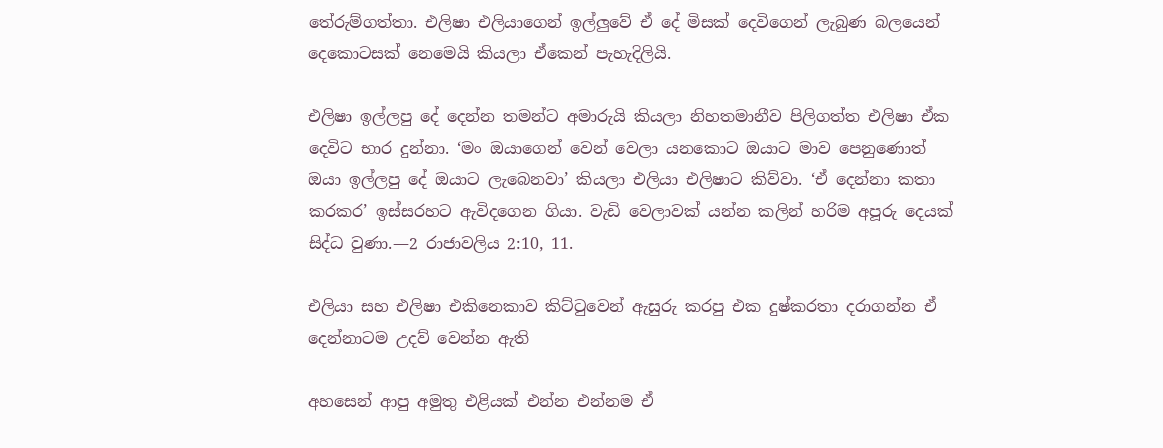තේරුම්ගත්තා. එලිෂා එලියාගෙන් ඉල්ලුවේ ඒ දේ මිසක් දෙවිගෙන් ලැබුණ බලයෙන් දෙකොටසක් නෙමෙයි කියලා ඒකෙන් පැහැදිලියි.

එලිෂා ඉල්ලපු දේ දෙන්න තමන්ට අමාරුයි කියලා නිහතමානීව පිලිගත්ත එලිෂා ඒක දෙවිට භාර දුන්නා. ‘මං ඔයාගෙන් වෙන් වෙලා යනකොට ඔයාට මාව පෙනුණොත් ඔයා ඉල්ලපු දේ ඔයාට ලැබෙනවා’ කියලා එලියා එලිෂාට කිව්වා. ‘ඒ දෙන්නා කතා කරකර’ ඉස්සරහට ඇවිදගෙන ගියා. වැඩි වෙලාවක් යන්න කලින් හරිම අපූරු දෙයක් සිද්ධ වුණා.—2 රාජාවලිය 2:10, 11.

එලියා සහ එලිෂා එකිනෙකාව කිට්ටුවෙන් ඇසුරු කරපු එක දුෂ්කරතා දරාගන්න ඒ දෙන්නාටම උදව් වෙන්න ඇති

අහසෙන් ආපු අමුතු එළියක් එන්න එන්නම ඒ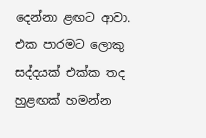දෙන්නා ළඟට ආවා. එක පාරමට ලොකු සද්දයක් එක්ක තද හුළඟක් හමන්න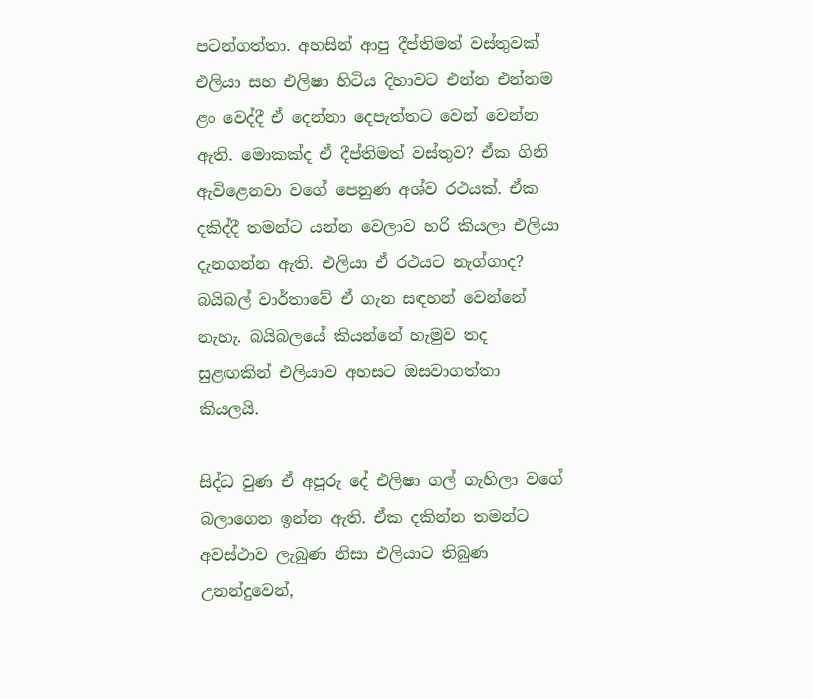පටන්ගත්තා. අහසින් ආපු දීප්තිමත් වස්තුවක් එලියා සහ එලිෂා හිටිය දිහාවට එන්න එන්නම ළං වෙද්දී ඒ දෙන්නා දෙපැත්තට වෙන් වෙන්න ඇති. මොකක්ද ඒ දීප්තිමත් වස්තුව? ඒක ගිනි ඇවිළෙනවා වගේ පෙනුණ අශ්ව රථයක්. ඒක දකිද්දී තමන්ට යන්න වෙලාව හරි කියලා එලියා දැනගන්න ඇති. එලියා ඒ රථයට නැග්ගාද? බයිබල් වාර්තාවේ ඒ ගැන සඳහන් වෙන්නේ නැහැ. බයිබලයේ කියන්නේ හැමුව තද සුළඟකින් එලියාව අහසට ඔසවාගත්තා කියලයි.

සිද්ධ වුණ ඒ අපූරු දේ එලිෂා ගල් ගැහිලා වගේ බලාගෙන ඉන්න ඇති. ඒක දකින්න තමන්ට අවස්ථාව ලැබුණ නිසා එලියාට තිබුණ උනන්දුවෙන්,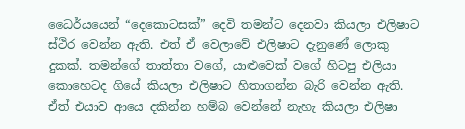ධෛර්යයෙන් “දෙකොටසක්” දෙවි තමන්ට දෙනවා කියලා එලිෂාට ස්ථිර වෙන්න ඇති. එත් ඒ වෙලාවේ එලිෂාට දැනුණේ ලොකු දුකක්. තමන්ගේ තාත්තා වගේ, යාළුවෙක් වගේ හිටපු එලියා කොහෙටද ගියේ කියලා එලිෂාට හිතාගන්න බැරි වෙන්න ඇති. ඒත් එයාව ආයෙ දකින්න හම්බ වෙන්නේ නැහැ කියලා එලිෂා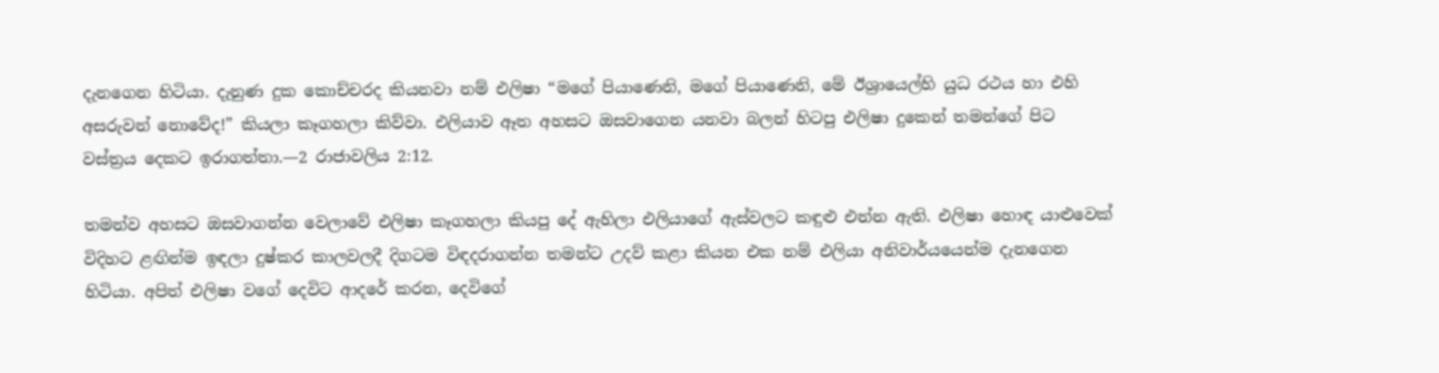දැනගෙන හිටියා. දැනුණ දුක කොච්චරද කියනවා නම් එලිෂා “මගේ පියාණෙනි, මගේ පියාණෙනි, මේ ඊශ්‍රායෙල්හි යුධ රථය හා එහි අසරුවන් නොවේද!” කියලා කෑගහලා කිව්වා. එලියාව ඈත අහසට ඔසවාගෙන යනවා බලන් හිටපු එලිෂා දුකෙන් තමන්ගේ පිට වස්ත්‍රය දෙකට ඉරාගත්තා.—2 රාජාවලිය 2:12.

තමන්ව අහසට ඔසවාගන්න වෙලාවේ එලිෂා කෑගහලා කියපු දේ ඇහිලා එලියාගේ ඇස්වලට කඳුළු එන්න ඇති. එලිෂා හොඳ යාළුවෙක් විදිහට ළඟින්ම ඉඳලා දුෂ්කර කාලවලදී දිගටම විඳදරාගන්න තමන්ට උදව් කළා කියන එක නම් එලියා අනිවාර්යයෙන්ම දැනගෙන හිටියා. අපිත් එලිෂා වගේ දෙවිට ආදරේ කරන, දෙවිගේ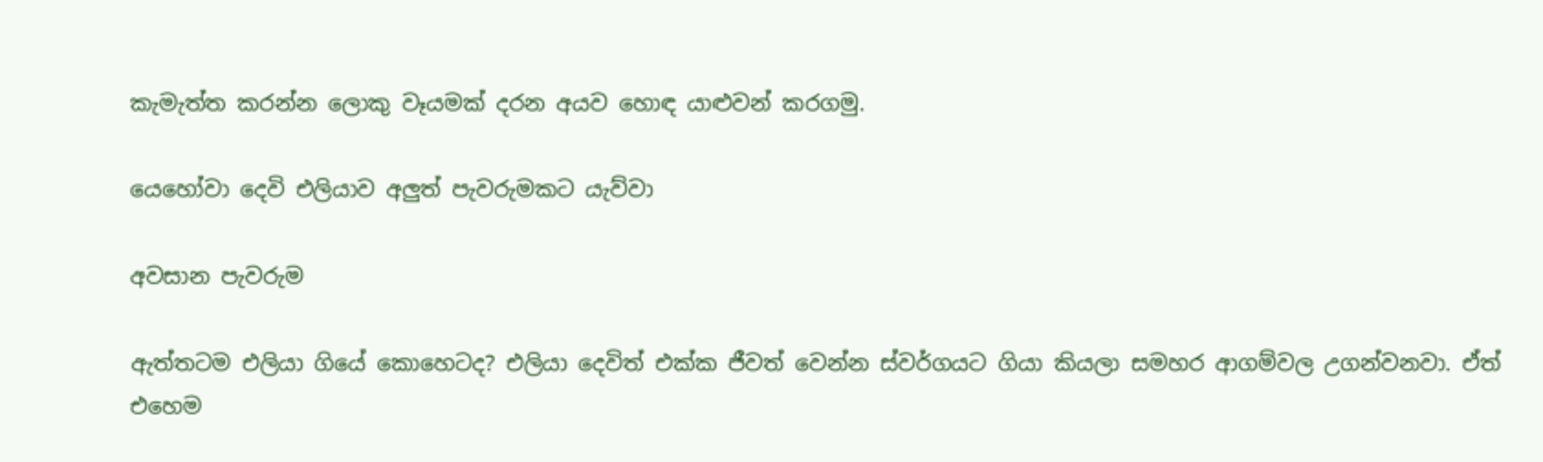කැමැත්ත කරන්න ලොකු වෑයමක් දරන අයව හොඳ යාළුවන් කරගමු.

යෙහෝවා දෙවි එලියාව අලුත් පැවරුමකට යැව්වා

අවසාන පැවරුම

ඇත්තටම එලියා ගියේ කොහෙටද? එලියා දෙවිත් එක්ක ජීවත් වෙන්න ස්වර්ගයට ගියා කියලා සමහර ආගම්වල උගන්වනවා. ඒත් එහෙම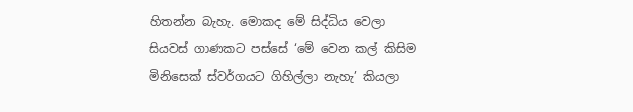හිතන්න බැහැ. මොකද මේ සිද්ධිය වෙලා සියවස් ගාණකට පස්සේ ‘මේ වෙන කල් කිසිම මිනිසෙක් ස්වර්ගයට ගිහිල්ලා නැහැ’ කියලා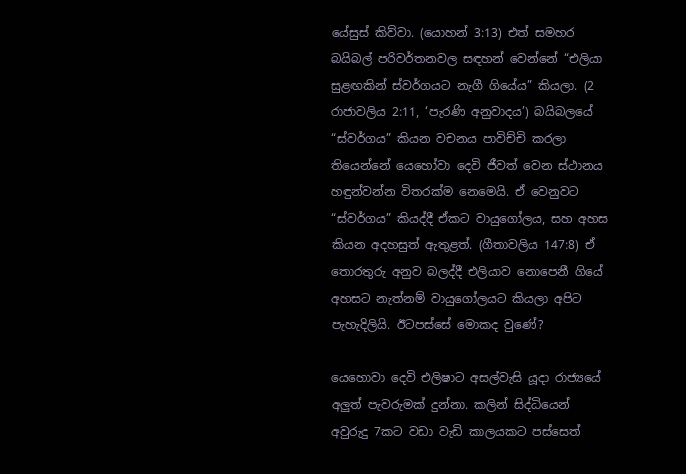යේසුස් කිව්වා. (යොහන් 3:13) එත් සමහර බයිබල් පරිවර්තනවල සඳහන් වෙන්නේ “එලියා සුළඟකින් ස්වර්ගයට නැගී ගියේය” කියලා. (2 රාජාවලිය 2:11, ‘පැරණි අනුවාදය’) බයිබලයේ “ස්වර්ගය” කියන වචනය පාවිච්චි කරලා තියෙන්නේ යෙහෝවා දෙවි ජීවත් වෙන ස්ථානය හඳුන්වන්න විතරක්ම නෙමෙයි. ඒ වෙනුවට “ස්වර්ගය” කියද්දී ඒකට වායුගෝලය, සහ අහස කියන අදහසුත් ඇතුළත්. (ගීතාවලිය 147:8) ඒ තොරතුරු අනුව බලද්දී එලියාව නොපෙනී ගියේ අහසට නැත්නම් වායුගෝලයට කියලා අපිට පැහැදිලියි. ඊටපස්සේ මොකද වුණේ?

යෙහොවා දෙවි එලිෂාට අසල්වැසි යූදා රාජ්‍යයේ අලුත් පැවරුමක් දුන්නා. කලින් සිද්ධියෙන් අවුරුදු 7කට වඩා වැඩි කාලයකට පස්සෙත්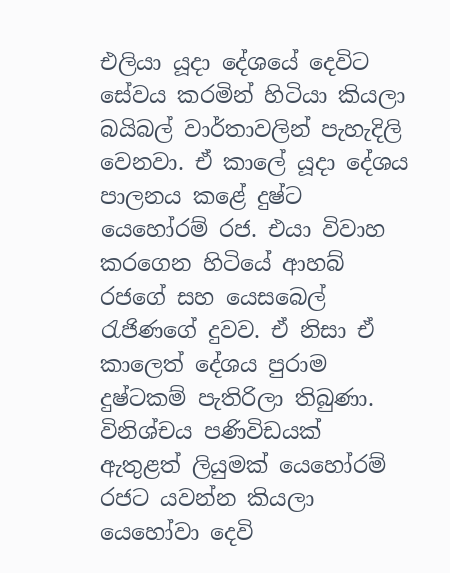එලියා යූදා දේශයේ දෙවිට සේවය කරමින් හිටියා කියලා බයිබල් වාර්තාවලින් පැහැදිලි වෙනවා. ඒ කාලේ යූදා දේශය පාලනය කළේ දුෂ්ට යෙහෝරම් රජ. එයා විවාහ කරගෙන හිටියේ ආහබ් රජගේ සහ යෙසබෙල් රැජිණගේ දුවව. ඒ නිසා ඒ කාලෙත් දේශය පුරාම දුෂ්ටකම් පැතිරිලා තිබුණා. විනිශ්චය පණිවිඩයක් ඇතුළත් ලියුමක් යෙහෝරම් රජට යවන්න කියලා යෙහෝවා දෙවි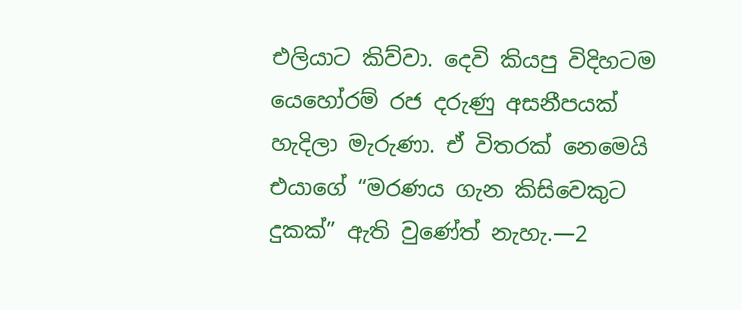එලියාට කිව්වා. දෙවි කියපු විදිහටම යෙහෝරම් රජ දරුණු අසනීපයක් හැදිලා මැරුණා. ඒ විතරක් නෙමෙයි එයාගේ “මරණය ගැන කිසිවෙකුට දුකක්” ඇති වුණේත් නැහැ.—2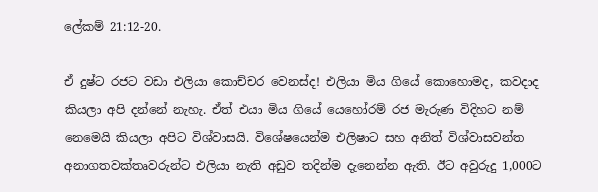ලේකම් 21:12-20.

ඒ දුෂ්ට රජට වඩා එලියා කොච්චර වෙනස්ද! එලියා මිය ගියේ කොහොමද, කවදාද කියලා අපි දන්නේ නැහැ. ඒත් එයා මිය ගියේ යෙහෝරම් රජ මැරුණ විදිහට නම් නෙමෙයි කියලා අපිට විශ්වාසයි. විශේෂයෙන්ම එලිෂාට සහ අනිත් විශ්වාසවන්ත අනාගතවක්තෘවරුන්ට එලියා නැති අඩුව තදින්ම දැනෙන්න ඇති. ඊට අවුරුදු 1,000ට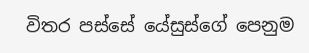විතර පස්සේ යේසුස්ගේ පෙනුම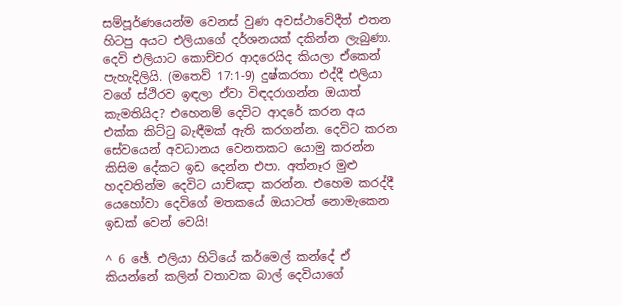සම්පූර්ණයෙන්ම වෙනස් වුණ අවස්ථාවේදීත් එතන හිටපු අයට එලියාගේ දර්ශනයක් දකින්න ලැබුණා. දෙවි එලියාට කොච්චර ආදරෙයිද කියලා ඒකෙන් පැහැදිලියි. (මතෙව් 17:1-9) දුෂ්කරතා එද්දී එලියා වගේ ස්ථිරව ඉඳලා ඒවා විඳදරාගන්න ඔයාත් කැමතියිද? එහෙනම් දෙවිට ආදරේ කරන අය එක්ක කිට්ටු බැඳීමක් ඇති කරගන්න. දෙවිට කරන සේවයෙන් අවධානය වෙනතකට යොමු කරන්න කිසිම දේකට ඉඩ දෙන්න එපා. අත්නෑර මුළු හදවතින්ම දෙවිට යාච්ඤා කරන්න. එහෙම කරද්දී යෙහෝවා දෙවිගේ මතකයේ ඔයාටත් නොමැකෙන ඉඩක් වෙන් වෙයි!

^ 6 ඡේ. එලියා හිටියේ කර්මෙල් කන්දේ ඒ කියන්නේ කලින් වතාවක බාල් දෙවියාගේ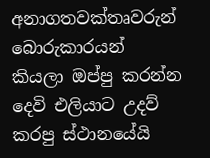අනාගතවක්තෘවරුන් බොරුකාරයන් කියලා ඔප්පු කරන්න දෙවි එලියාට උදව් කරපු ස්ථානයේයි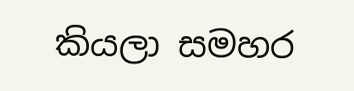කියලා සමහර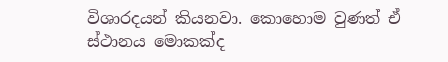විශාරදයන් කියනවා. කොහොම වුණත් ඒ ස්ථානය මොකක්ද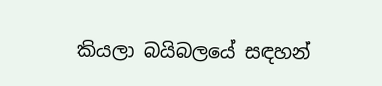කියලා බයිබලයේ සඳහන්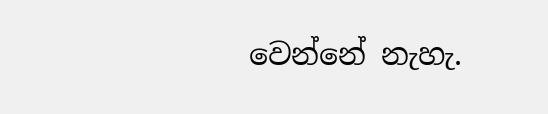වෙන්නේ නැහැ.